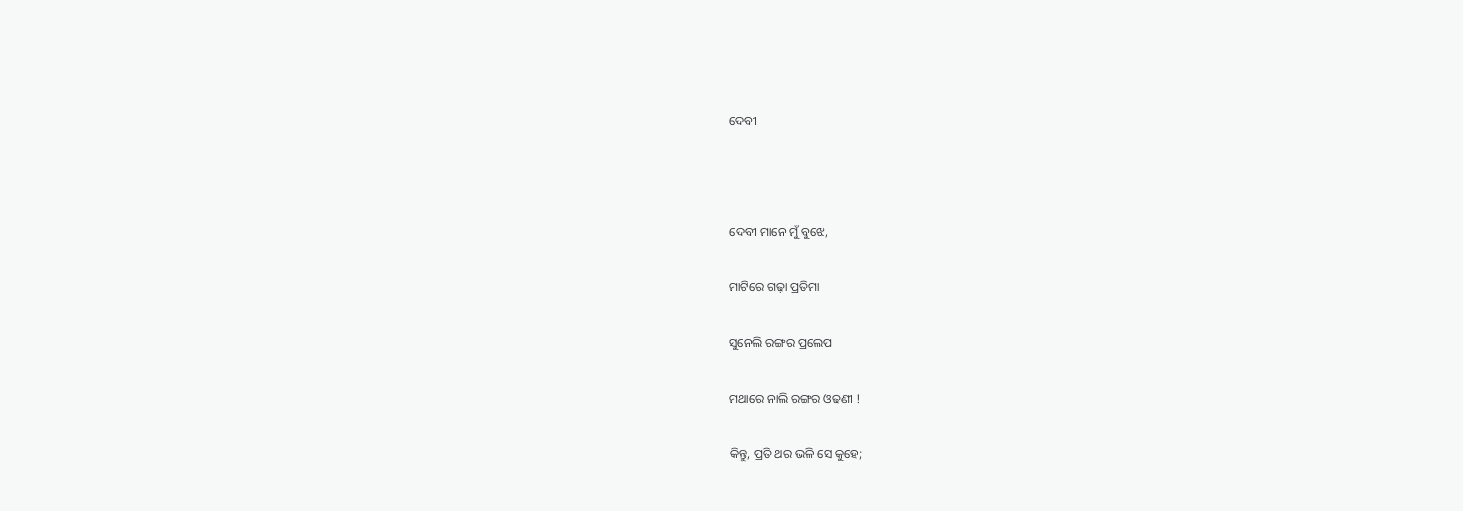ଦେବୀ



ଦେବୀ ମାନେ ମୁଁ ବୁଝେ,

ମାଟିରେ ଗଢ଼ା ପ୍ରତିମା

ସୁନେଲି ରଙ୍ଗର ପ୍ରଲେପ

ମଥାରେ ନାଲି ରଙ୍ଗର ଓଢଣୀ !

କିନ୍ତୁ, ପ୍ରତି ଥର ଭଳି ସେ କୁହେ;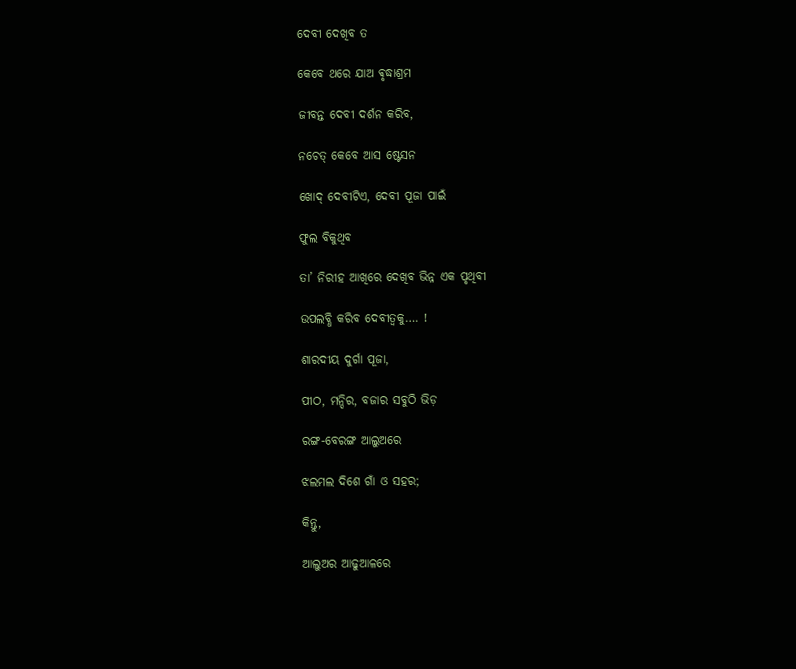ଦେବୀ ଦେଖିବ ତ

କେବେ ଥରେ ଯାଅ ଵୃଦ୍ଧାଶ୍ରମ

ଜୀବନ୍ତ ଦେବୀ ଦର୍ଶନ କରିବ,

ନଚେତ୍ କେବେ ଆସ ଷ୍ଟେସନ

ଖୋଦ୍ ଦେବୀଟିଏ, ଦେବୀ ପୂଜା ପାଇଁ

ଫୁଲ ବିକୁଥିବ

ତା’ ନିରୀହ ଆଖିରେ ଦେଖିବ ଭିନ୍ନ ଏକ ପୃଥିବୀ

ଉପଲବ୍ଧି କରିବ ଦେବୀତ୍ୱକୁ…. !

ଶାରଦୀୟ ଦୁର୍ଗା ପୂଜା,

ପୀଠ, ମନ୍ଦିର, ବଜାର ସବୁଠି ଭିଡ଼

ରଙ୍ଗ-ବେରଙ୍ଗ ଆଲୁଅରେ

ଝଲମଲ ଦିଶେ ଗାଁ ଓ ସହର;

କିନ୍ତୁ,

ଆଲୁଅର ଆଢୁଆଳରେ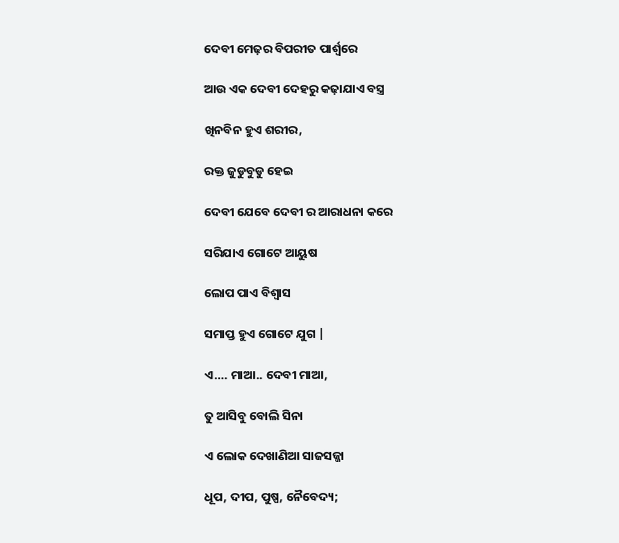ଦେବୀ ମେଢ଼ର ବିପରୀତ ପାର୍ଶ୍ଵରେ

ଆଉ ଏକ ଦେବୀ ଦେହରୁ କଢ଼ାଯାଏ ବସ୍ତ୍ର

ଖିନବିନ ହୁଏ ଶରୀର,

ରକ୍ତ ଜୁଡୁବୁଡୁ ହେଇ

ଦେବୀ ଯେବେ ଦେବୀ ର ଆରାଧନା କରେ

ସରିଯାଏ ଗୋଟେ ଆୟୁଷ

ଲୋପ ପାଏ ବିଶ୍ୱାସ

ସମାପ୍ତ ହୁଏ ଗୋଟେ ଯୁଗ |

ଏ…. ମାଆ.. ଦେବୀ ମାଆ,

ତୁ ଆସିବୁ ବୋଲି ସିନା

ଏ ଲୋକ ଦେଖାଣିଆ ସାଜସଜ୍ଜା

ଧୂପ, ଦୀପ, ପୁଷ୍ପ, ନୈବେଦ୍ୟ;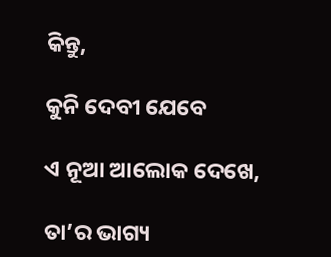କିନ୍ତୁ,

କୁନି ଦେବୀ ଯେବେ

ଏ ନୂଆ ଆଲୋକ ଦେଖେ,

ତା’ର ଭାଗ୍ୟ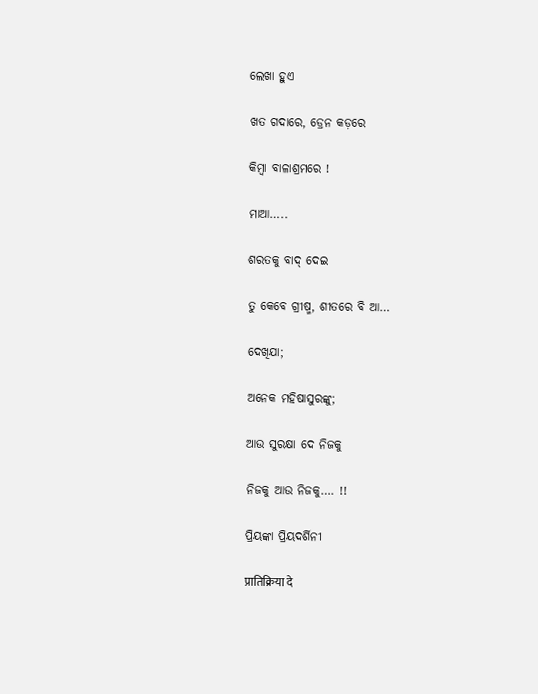ଲେଖା ହୁଏ

ଖତ ଗଦାରେ, ଡ୍ରେନ କଡ଼ରେ

କିମ୍ବା ବାଳାଶ୍ରମରେ !

ମାଆ…..

ଶରତକୁ ବାଦ୍ ଦେଇ

ତୁ କେବେ ଗ୍ରୀଷ୍ମ, ଶୀତରେ ବି ଆ…

ଦେଖିଯା;

ଅନେକ ମହିଷାସୁରଙ୍କୁ;

ଆଉ ସୁରକ୍ଷା ଦେ ନିଜକୁ

ନିଜକୁ ଆଉ ନିଜକୁ…. !!

ପ୍ରିୟଙ୍କା ପ୍ରିୟଦର୍ଶିନୀ

प्रातिक्रिया दे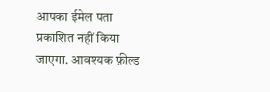आपका ईमेल पता प्रकाशित नहीं किया जाएगा. आवश्यक फ़ील्ड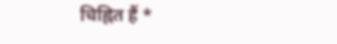चिह्नित हैं *